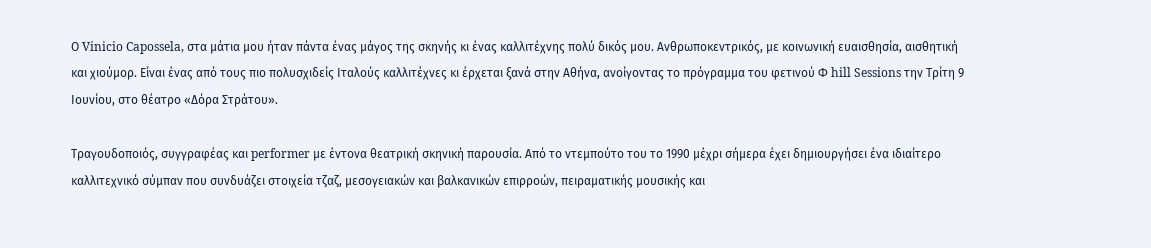Ο Vinicio Capossela, στα μάτια μου ήταν πάντα ένας μάγος της σκηνής κι ένας καλλιτέχνης πολύ δικός μου. Ανθρωποκεντρικός, με κοινωνική ευαισθησία, αισθητική και χιούμορ. Είναι ένας από τους πιο πολυσχιδείς Ιταλούς καλλιτέχνες κι έρχεται ξανά στην Αθήνα, ανοίγοντας το πρόγραμμα του φετινού Φ hill Sessions την Τρίτη 9 Ιουνίου, στο θέατρο «Δόρα Στράτου».

Tραγουδοποιός, συγγραφέας και performer με έντονα θεατρική σκηνική παρουσία. Από το ντεμπούτο του το 1990 μέχρι σήμερα έχει δημιουργήσει ένα ιδιαίτερο καλλιτεχνικό σύμπαν που συνδυάζει στοιχεία τζαζ, μεσογειακών και βαλκανικών επιρροών, πειραματικής μουσικής και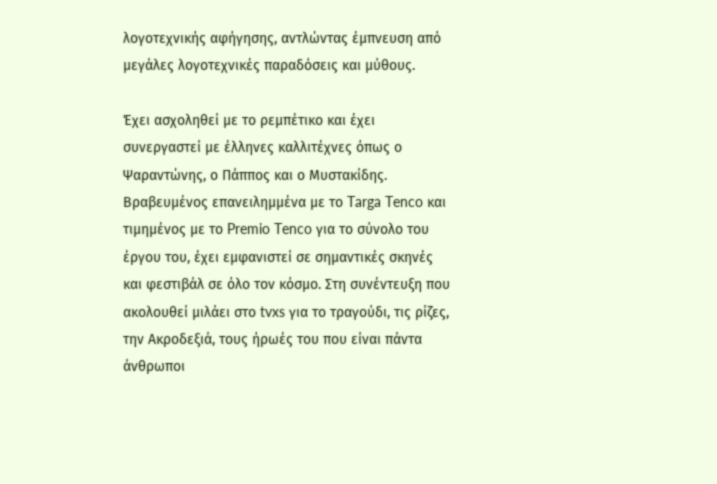λογοτεχνικής αφήγησης, αντλώντας έμπνευση από μεγάλες λογοτεχνικές παραδόσεις και μύθους.

Έχει ασχοληθεί με το ρεμπέτικο και έχει συνεργαστεί με έλληνες καλλιτέχνες όπως ο Ψαραντώνης, ο Πάππος και ο Μυστακίδης. Βραβευμένος επανειλημμένα με το Targa Tenco και τιμημένος με το Premio Tenco για το σύνολο του έργου του, έχει εμφανιστεί σε σημαντικές σκηνές και φεστιβάλ σε όλο τον κόσμο. Στη συνέντευξη που ακολουθεί μιλάει στο tvxs για το τραγούδι, τις ρίζες, την Ακροδεξιά, τους ήρωές του που είναι πάντα άνθρωποι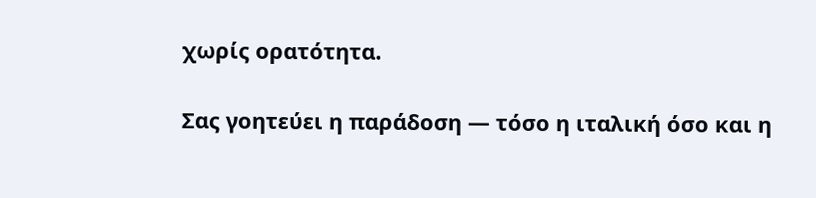χωρίς ορατότητα.

Σας γοητεύει η παράδοση — τόσο η ιταλική όσο και η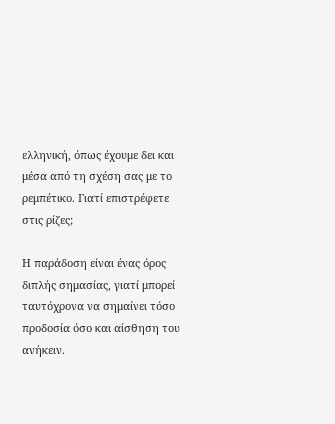ελληνική, όπως έχουμε δει και μέσα από τη σχέση σας με το ρεμπέτικο. Γιατί επιστρέφετε στις ρίζες;

Η παράδοση είναι ένας όρος διπλής σημασίας, γιατί μπορεί ταυτόχρονα να σημαίνει τόσο προδοσία όσο και αίσθηση του ανήκειν.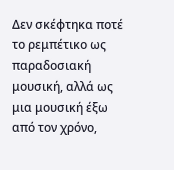Δεν σκέφτηκα ποτέ το ρεμπέτικο ως παραδοσιακή μουσική, αλλά ως μια μουσική έξω από τον χρόνο,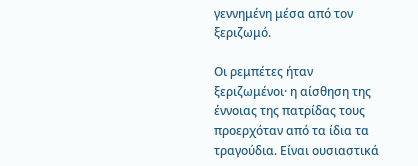γεννημένη μέσα από τον ξεριζωμό.

Οι ρεμπέτες ήταν ξεριζωμένοι· η αίσθηση της έννοιας της πατρίδας τους προερχόταν από τα ίδια τα τραγούδια. Είναι ουσιαστικά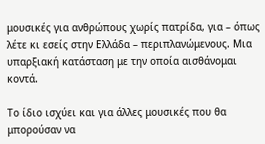μουσικές για ανθρώπους χωρίς πατρίδα, για – όπως λέτε κι εσείς στην Ελλάδα – περιπλανώμενους. Μια υπαρξιακή κατάσταση με την οποία αισθάνομαι κοντά.

Το ίδιο ισχύει και για άλλες μουσικές που θα μπορούσαν να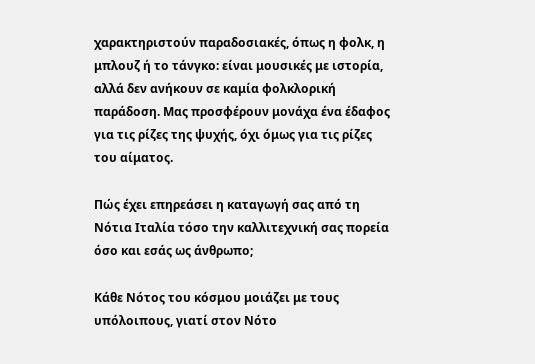χαρακτηριστούν παραδοσιακές, όπως η φολκ, η μπλουζ ή το τάνγκο: είναι μουσικές με ιστορία, αλλά δεν ανήκουν σε καμία φολκλορική παράδοση. Μας προσφέρουν μονάχα ένα έδαφος για τις ρίζες της ψυχής, όχι όμως για τις ρίζες του αίματος.

Πώς έχει επηρεάσει η καταγωγή σας από τη Νότια Ιταλία τόσο την καλλιτεχνική σας πορεία όσο και εσάς ως άνθρωπο;

Κάθε Νότος του κόσμου μοιάζει με τους υπόλοιπους, γιατί στον Νότο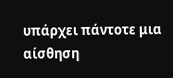υπάρχει πάντοτε μια αίσθηση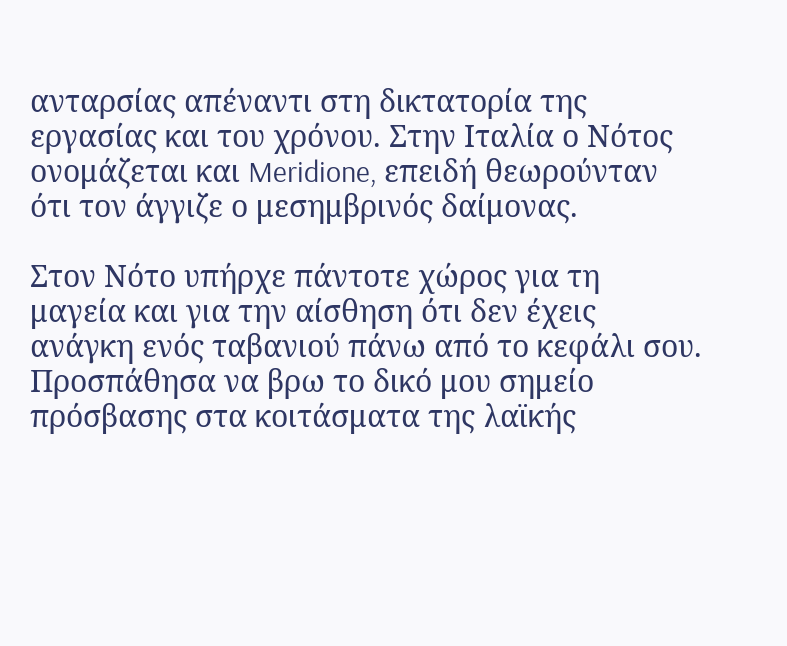ανταρσίας απέναντι στη δικτατορία της εργασίας και του χρόνου. Στην Ιταλία ο Νότος ονομάζεται και Meridione, επειδή θεωρούνταν ότι τον άγγιζε ο μεσημβρινός δαίμονας.

Στον Νότο υπήρχε πάντοτε χώρος για τη μαγεία και για την αίσθηση ότι δεν έχεις ανάγκη ενός ταβανιού πάνω από το κεφάλι σου. Προσπάθησα να βρω το δικό μου σημείο πρόσβασης στα κοιτάσματα της λαϊκής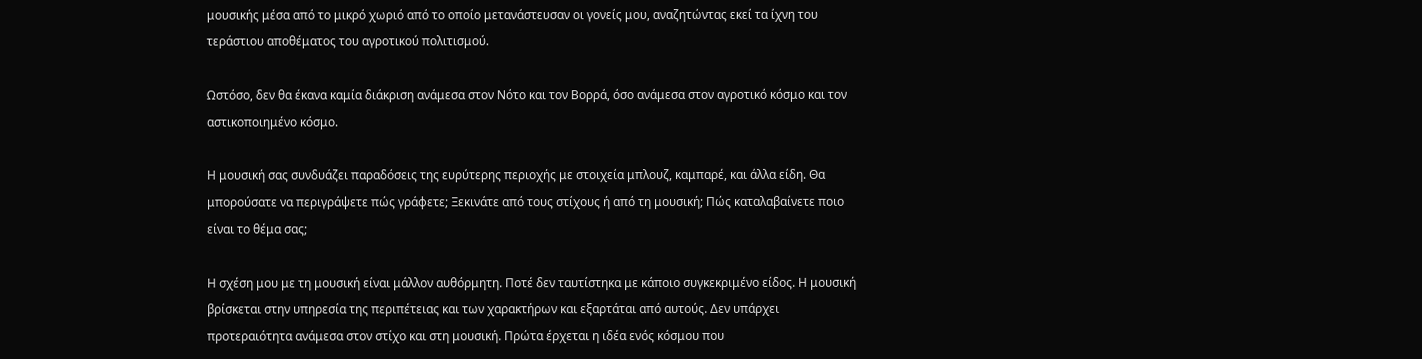μουσικής μέσα από το μικρό χωριό από το οποίο μετανάστευσαν οι γονείς μου, αναζητώντας εκεί τα ίχνη του τεράστιου αποθέματος του αγροτικού πολιτισμού.

Ωστόσο, δεν θα έκανα καμία διάκριση ανάμεσα στον Νότο και τον Βορρά, όσο ανάμεσα στον αγροτικό κόσμο και τον αστικοποιημένο κόσμο.

Η μουσική σας συνδυάζει παραδόσεις της ευρύτερης περιοχής με στοιχεία μπλουζ, καμπαρέ, και άλλα είδη. Θα μπορούσατε να περιγράψετε πώς γράφετε; Ξεκινάτε από τους στίχους ή από τη μουσική; Πώς καταλαβαίνετε ποιο είναι το θέμα σας;

Η σχέση μου με τη μουσική είναι μάλλον αυθόρμητη. Ποτέ δεν ταυτίστηκα με κάποιο συγκεκριμένο είδος. Η μουσική βρίσκεται στην υπηρεσία της περιπέτειας και των χαρακτήρων και εξαρτάται από αυτούς. Δεν υπάρχει προτεραιότητα ανάμεσα στον στίχο και στη μουσική. Πρώτα έρχεται η ιδέα ενός κόσμου που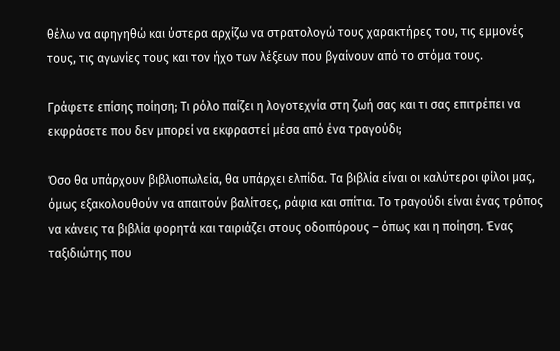θέλω να αφηγηθώ και ύστερα αρχίζω να στρατολογώ τους χαρακτήρες του, τις εμμονές τους, τις αγωνίες τους και τον ήχο των λέξεων που βγαίνουν από το στόμα τους.

Γράφετε επίσης ποίηση; Τι ρόλο παίζει η λογοτεχνία στη ζωή σας και τι σας επιτρέπει να εκφράσετε που δεν μπορεί να εκφραστεί μέσα από ένα τραγούδι;

Όσο θα υπάρχουν βιβλιοπωλεία, θα υπάρχει ελπίδα. Τα βιβλία είναι οι καλύτεροι φίλοι μας, όμως εξακολουθούν να απαιτούν βαλίτσες, ράφια και σπίτια. Το τραγούδι είναι ένας τρόπος να κάνεις τα βιβλία φορητά και ταιριάζει στους οδοιπόρους – όπως και η ποίηση. Ένας ταξιδιώτης που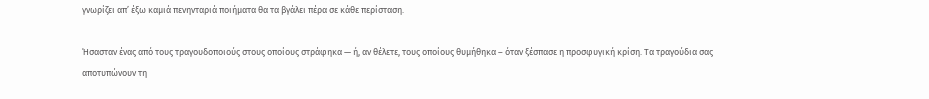γνωρίζει απ’ έξω καμιά πενηνταριά ποιήματα θα τα βγάλει πέρα σε κάθε περίσταση.

Ήσασταν ένας από τους τραγουδοποιούς στους οποίους στράφηκα — ή, αν θέλετε, τους οποίους θυμήθηκα – όταν ξέσπασε η προσφυγική κρίση. Τα τραγούδια σας αποτυπώνουν τη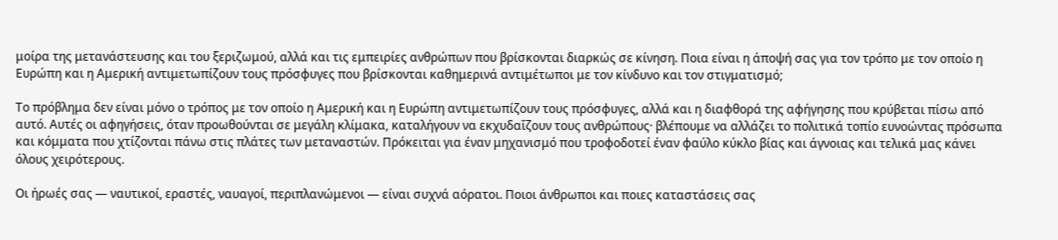μοίρα της μετανάστευσης και του ξεριζωμού, αλλά και τις εμπειρίες ανθρώπων που βρίσκονται διαρκώς σε κίνηση. Ποια είναι η άποψή σας για τον τρόπο με τον οποίο η Ευρώπη και η Αμερική αντιμετωπίζουν τους πρόσφυγες που βρίσκονται καθημερινά αντιμέτωποι με τον κίνδυνο και τον στιγματισμό;

Το πρόβλημα δεν είναι μόνο ο τρόπος με τον οποίο η Αμερική και η Ευρώπη αντιμετωπίζουν τους πρόσφυγες, αλλά και η διαφθορά της αφήγησης που κρύβεται πίσω από αυτό. Αυτές οι αφηγήσεις, όταν προωθούνται σε μεγάλη κλίμακα, καταλήγουν να εκχυδαΐζουν τους ανθρώπους· βλέπουμε να αλλάζει το πολιτικά τοπίο ευνοώντας πρόσωπα και κόμματα που χτίζονται πάνω στις πλάτες των μεταναστών. Πρόκειται για έναν μηχανισμό που τροφοδοτεί έναν φαύλο κύκλο βίας και άγνοιας και τελικά μας κάνει όλους χειρότερους.

Οι ήρωές σας — ναυτικοί, εραστές, ναυαγοί, περιπλανώμενοι — είναι συχνά αόρατοι. Ποιοι άνθρωποι και ποιες καταστάσεις σας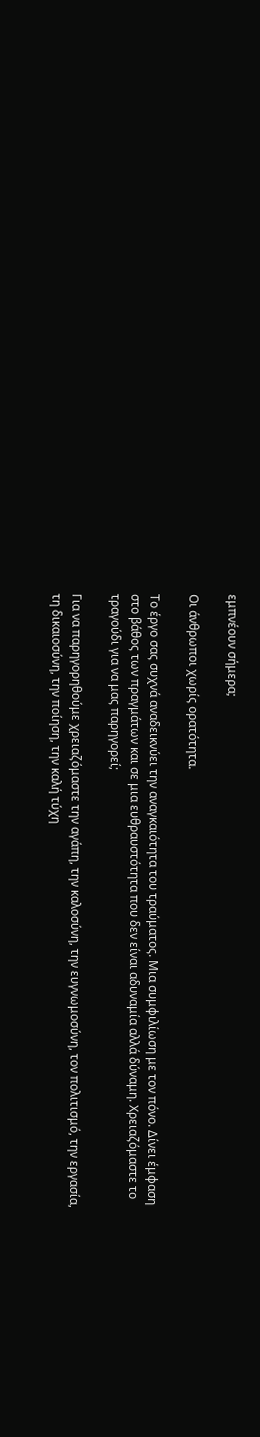εμπνέουν σήμερα;

Οι άνθρωποι χωρίς ορατότητα.

Το έργο σας συχνά αναδεικνύει την αναγκαιότητα του τραύματος. Μια συμφιλίωση με τον πόνο. Δίνει έμφαση στο βάθος των πραγμάτων και σε μια ευθραυστότητα που δεν είναι αδυναμία αλλά δύναμη. Χρειαζόμαστε το τραγούδι για να μας παρηγορεί;

Για να παρηγορηθούμε χρειαζόμαστε την αγάπη, την καλοσύνη, την ευγνωμοσύνη, τον πολιτισμό, την εργασία, τη δικαιοσύνη, την ποίηση, την καλή τύχη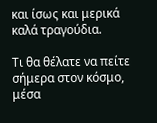και ίσως και μερικά καλά τραγούδια.

Τι θα θέλατε να πείτε σήμερα στον κόσμο, μέσα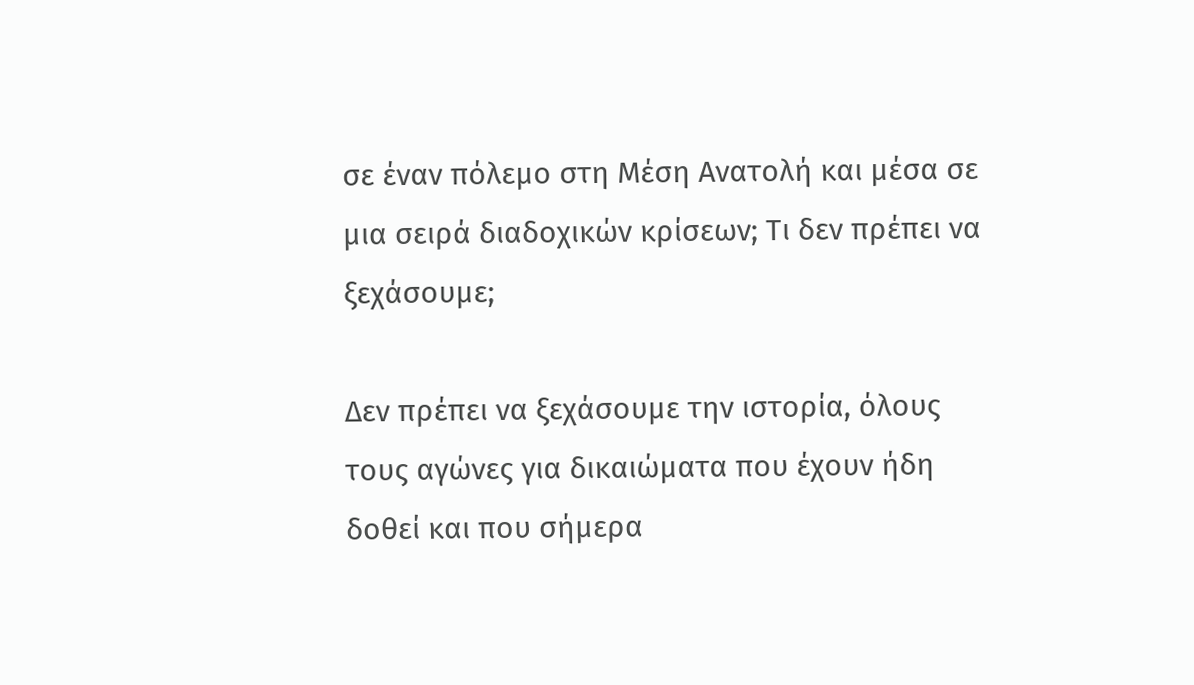σε έναν πόλεμο στη Μέση Ανατολή και μέσα σε μια σειρά διαδοχικών κρίσεων; Τι δεν πρέπει να ξεχάσουμε;

Δεν πρέπει να ξεχάσουμε την ιστορία, όλους τους αγώνες για δικαιώματα που έχουν ήδη δοθεί και που σήμερα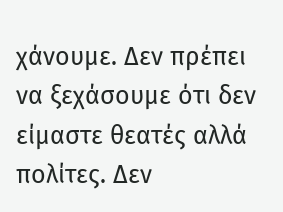χάνουμε. Δεν πρέπει να ξεχάσουμε ότι δεν είμαστε θεατές αλλά πολίτες. Δεν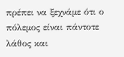πρέπει να ξεχνάμε ότι ο πόλεμος είναι πάντοτε λάθος και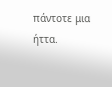πάντοτε μια ήττα.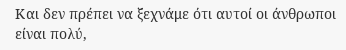Και δεν πρέπει να ξεχνάμε ότι αυτοί οι άνθρωποι είναι πολύ,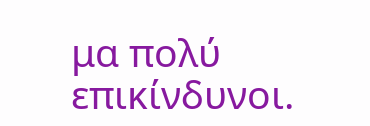μα πολύ επικίνδυνοι.